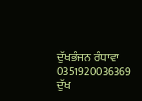ਦੁੱਖਭੰਜਨ ਰੰਧਾਵਾ
0351920036369
ਦੁੱਖ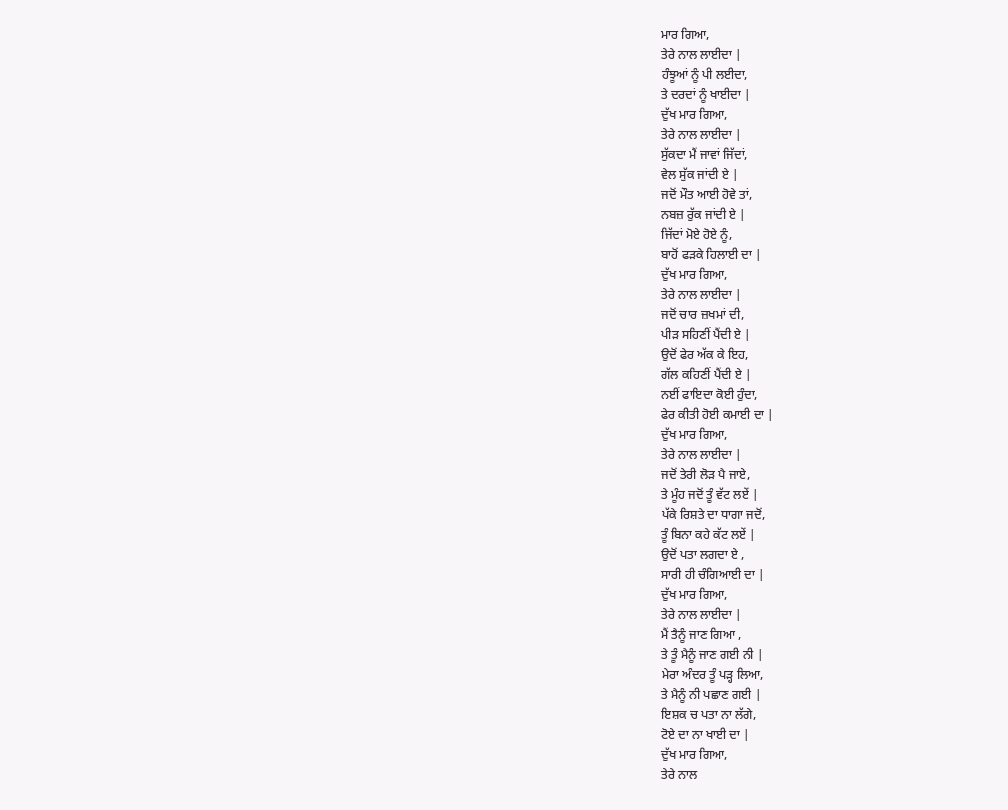ਮਾਰ ਗਿਆ,
ਤੇਰੇ ਨਾਲ ਲਾਈਦਾ |
ਹੰਝੂਆਂ ਨੂੰ ਪੀ ਲਈਦਾ,
ਤੇ ਦਰਦਾਂ ਨੂੰ ਖਾਈਦਾ |
ਦੁੱਖ ਮਾਰ ਗਿਆ,
ਤੇਰੇ ਨਾਲ ਲਾਈਦਾ |
ਸੁੱਕਦਾ ਮੈਂ ਜਾਵਾਂ ਜਿੱਦਾਂ,
ਵੇਲ ਸੁੱਕ ਜਾਂਦੀ ਏ |
ਜਦੋਂ ਮੌਤ ਆਈ ਹੋਵੇ ਤਾਂ,
ਨਬਜ਼ ਰੁੱਕ ਜਾਂਦੀ ਏ |
ਜਿੱਦਾਂ ਮੋਏ ਹੋਏ ਨੂੰ,
ਬਾਹੋਂ ਫੜਕੇ ਹਿਲਾਈ ਦਾ |
ਦੁੱਖ ਮਾਰ ਗਿਆ,
ਤੇਰੇ ਨਾਲ ਲਾਈਦਾ |
ਜਦੋਂ ਚਾਰ ਜ਼ਖਮਾਂ ਦੀ,
ਪੀੜ ਸਹਿਣੀਂ ਪੈਂਦੀ ਏ |
ਉਦੋਂ ਫੇਰ ਅੱਕ ਕੇ ਇਹ,
ਗੱਲ ਕਹਿਣੀਂ ਪੈਂਦੀ ਏ |
ਨਈਂ ਫਾਇਦਾ ਕੋਈ ਹੁੰਦਾ,
ਫੇਰ ਕੀਤੀ ਹੋਈ ਕਮਾਈ ਦਾ |
ਦੁੱਖ ਮਾਰ ਗਿਆ,
ਤੇਰੇ ਨਾਲ ਲਾਈਦਾ |
ਜਦੋਂ ਤੇਰੀ ਲੋੜ ਪੈ ਜਾਏ,
ਤੇ ਮੂੰਹ ਜਦੋਂ ਤੂੰ ਵੱਟ ਲਏਂ |
ਪੱਕੇ ਰਿਸ਼ਤੇ ਦਾ ਧਾਗਾ ਜਦੋਂ,
ਤੂੰ ਬਿਨਾ ਕਹੇ ਕੱਟ ਲਏਂ |
ਉਦੋਂ ਪਤਾ ਲਗਦਾ ਏ ,
ਸਾਰੀ ਹੀ ਚੰਗਿਆਈ ਦਾ |
ਦੁੱਖ ਮਾਰ ਗਿਆ,
ਤੇਰੇ ਨਾਲ ਲਾਈਦਾ |
ਮੈਂ ਤੈਨੂੰ ਜਾਣ ਗਿਆ ,
ਤੇ ਤੂੰ ਮੈਨੂੰ ਜਾਣ ਗਈ ਨੀ |
ਮੇਰਾ ਅੰਦਰ ਤੂੰ ਪੜ੍ਹ ਲਿਆ,
ਤੇ ਮੈਨੂੰ ਨੀ ਪਛਾਣ ਗਈ |
ਇਸ਼ਕ ਚ ਪਤਾ ਨਾ ਲੱਗੇ,
ਟੋਏ ਦਾ ਨਾ ਖਾਈ ਦਾ |
ਦੁੱਖ ਮਾਰ ਗਿਆ,
ਤੇਰੇ ਨਾਲ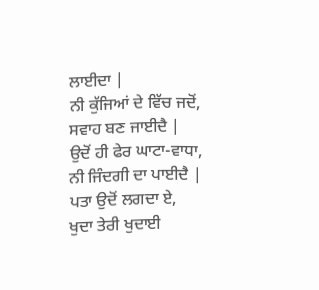ਲਾਈਦਾ |
ਨੀ ਕੁੱਜਿਆਂ ਦੇ ਵਿੱਚ ਜਦੋਂ,
ਸਵਾਹ ਬਣ ਜਾਈਦੈ |
ਉਦੋਂ ਹੀ ਫੇਰ ਘਾਟਾ-ਵਾਧਾ,
ਨੀ ਜਿੰਦਗੀ ਦਾ ਪਾਈਦੈ |
ਪਤਾ ਉਦੋਂ ਲਗਦਾ ਏ,
ਖੁਦਾ ਤੇਰੀ ਖੁਦਾਈ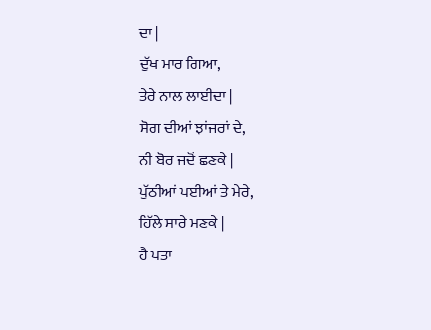ਦਾ |
ਦੁੱਖ ਮਾਰ ਗਿਆ,
ਤੇਰੇ ਨਾਲ ਲਾਈਦਾ |
ਸੋਗ ਦੀਆਂ ਝਾਂਜਰਾਂ ਦੇ,
ਨੀ ਬੋਰ ਜਦੋਂ ਛਣਕੇ |
ਪੁੱਠੀਆਂ ਪਈਆਂ ਤੇ ਮੇਰੇ,
ਹਿੱਲੇ ਸਾਰੇ ਮਣਕੇ |
ਹੈ ਪਤਾ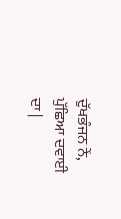ਦੁੱਖਭੰਜਨ ਨੇਂ,
ਪੁੱਛਿਆ ਦਵਾਈ ਦਾ |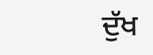ਦੁੱਖ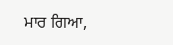ਮਾਰ ਗਿਆ,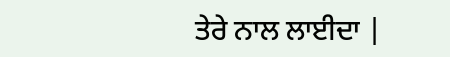ਤੇਰੇ ਨਾਲ ਲਾਈਦਾ |